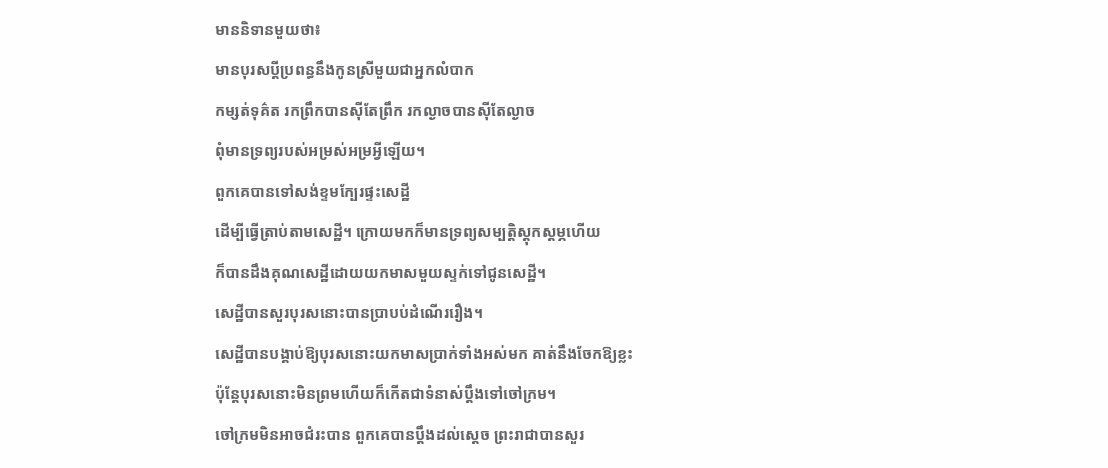មាននិទានមួយថា៖
មានបុរសប្ដីប្រពន្ធនឹងកូនស្រីមួយជាអ្នកលំបាក
កម្សត់ទុគ៌ត រកព្រឹកបានស៊ីតែព្រឹក រកល្ងាចបានស៊ីតែល្ងាច
ពុំមានទ្រព្យរបស់អម្រស់អម្រអ្វីឡើយ។
ពួកគេបានទៅសង់ខ្ទមក្បែរផ្ទះសេដ្ឋី
ដើម្បីធ្វើត្រាប់តាមសេដ្ឋី។ ក្រោយមកក៏មានទ្រព្យសម្បត្តិស្តុកស្តម្ភហើយ
ក៏បានដឹងគុណសេដ្ឋីដោយយកមាសមួយស្ទក់ទៅជូនសេដ្ឋី។
សេដ្ឋីបានសួរបុរសនោះបានប្រាបប់ដំណើររឿង។
សេដ្ឋីបានបង្គាប់ឱ្យបុរសនោះយកមាសប្រាក់ទាំងអស់មក គាត់នឹងចែកឱ្យខ្លះ
ប៉ុន្តែបុរសនោះមិនព្រមហើយក៏កើតជាទំនាស់ប្តឹងទៅចៅក្រម។
ចៅក្រមមិនអាចជំរះបាន ពួកគេបានប្តឹងដល់ស្តេច ព្រះរាជាបានសួរ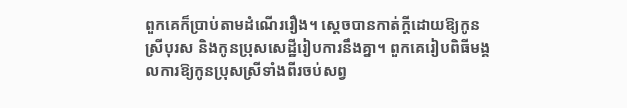ពួកគេក៏ប្រាប់តាមដំណើររឿង។ ស្តេចបានកាត់ក្តីដោយឱ្យកូនស្រីបុរស និងកូនប្រុសសេដ្ឋីរៀបការនឹងគ្នា។ ពួកគេរៀបពិធីមង្គលការឱ្យកូនប្រុសស្រីទាំងពីរចប់សព្វ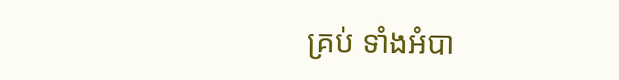គ្រប់ ទាំងអំបា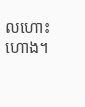លហោះហោង។